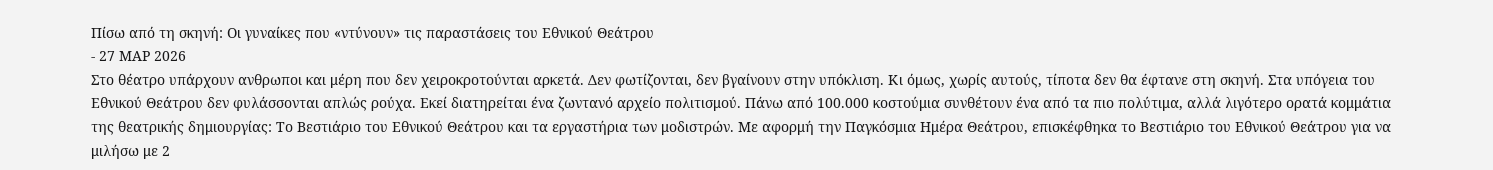Πίσω από τη σκηνή: Οι γυναίκες που «ντύνουν» τις παραστάσεις του Εθνικού Θεάτρου
- 27 ΜΑΡ 2026
Στο θέατρο υπάρχουν ανθρωποι και μέρη που δεν χειροκροτούνται αρκετά. Δεν φωτίζονται, δεν βγαίνουν στην υπόκλιση. Κι όμως, χωρίς αυτούς, τίποτα δεν θα έφτανε στη σκηνή. Στα υπόγεια του Εθνικού Θεάτρου δεν φυλάσσονται απλώς ρούχα. Εκεί διατηρείται ένα ζωντανό αρχείο πολιτισμού. Πάνω από 100.000 κοστούμια συνθέτουν ένα από τα πιο πολύτιμα, αλλά λιγότερο ορατά κομμάτια της θεατρικής δημιουργίας: Το Βεστιάριο του Εθνικού Θεάτρου και τα εργαστήρια των μοδιστρών. Με αφορμή την Παγκόσμια Ημέρα Θεάτρου, επισκέφθηκα το Βεστιάριο του Εθνικού Θεάτρου για να μιλήσω με 2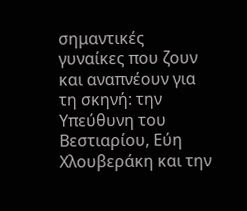σημαντικές γυναίκες που ζουν και αναπνέουν για τη σκηνή: την Υπεύθυνη του Βεστιαρίου, Εύη Χλουβεράκη και την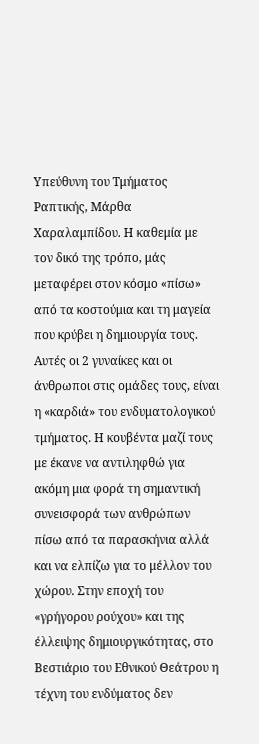Υπεύθυνη του Τμήματος Ραπτικής, Μάρθα Χαραλαμπίδου. Η καθεμία με τον δικό της τρόπο, μάς μεταφέρει στον κόσμο «πίσω» από τα κοστούμια και τη μαγεία που κρύβει η δημιουργία τους. Αυτές οι 2 γυναίκες και οι άνθρωποι στις ομάδες τους, είναι η «καρδιά» του ενδυματολογικού τμήματος. Η κουβέντα μαζί τους με έκανε να αντιληφθώ για ακόμη μια φορά τη σημαντική συνεισφορά των ανθρώπων πίσω από τα παρασκήνια αλλά και να ελπίζω για το μέλλον του χώρου. Στην εποχή του «γρήγορου ρούχου» και της έλλειψης δημιουργικότητας, στο Βεστιάριο του Εθνικού Θεάτρου η τέχνη του ενδύματος δεν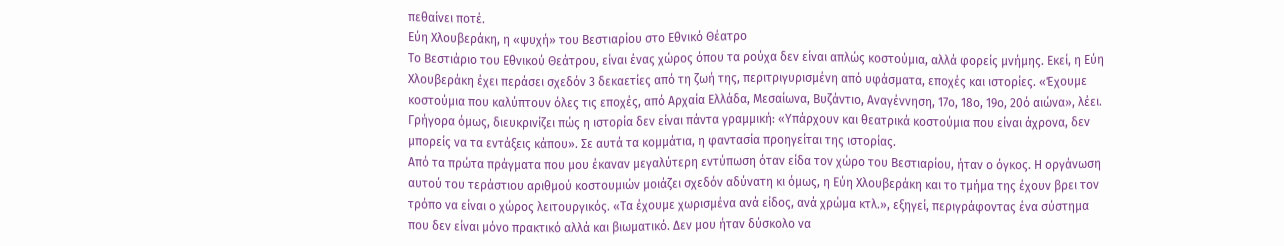πεθαίνει ποτέ.
Εύη Χλουβεράκη, η «ψυχή» του Βεστιαρίου στο Εθνικό Θέατρο
Το Βεστιάριο του Εθνικού Θεάτρου, είναι ένας χώρος όπου τα ρούχα δεν είναι απλώς κοστούμια, αλλά φορείς μνήμης. Εκεί, η Εύη Χλουβεράκη έχει περάσει σχεδόν 3 δεκαετίες από τη ζωή της, περιτριγυρισμένη από υφάσματα, εποχές και ιστορίες. «Έχουμε κοστούμια που καλύπτουν όλες τις εποχές, από Αρχαία Ελλάδα, Μεσαίωνα, Βυζάντιο, Αναγέννηση, 17ο, 18ο, 19ο, 20ό αιώνα», λέει. Γρήγορα όμως, διευκρινίζει πώς η ιστορία δεν είναι πάντα γραμμική: «Υπάρχουν και θεατρικά κοστούμια που είναι άχρονα, δεν μπορείς να τα εντάξεις κάπου». Σε αυτά τα κομμάτια, η φαντασία προηγείται της ιστορίας.
Από τα πρώτα πράγματα που μου έκαναν μεγαλύτερη εντύπωση όταν είδα τον χώρο του Βεστιαρίου, ήταν ο όγκος. Η οργάνωση αυτού του τεράστιου αριθμού κοστουμιών μοιάζει σχεδόν αδύνατη κι όμως, η Εύη Χλουβεράκη και το τμήμα της έχουν βρει τον τρόπο να είναι ο χώρος λειτουργικός. «Τα έχουμε χωρισμένα ανά είδος, ανά χρώμα κτλ.», εξηγεί, περιγράφοντας ένα σύστημα που δεν είναι μόνο πρακτικό αλλά και βιωματικό. Δεν μου ήταν δύσκολο να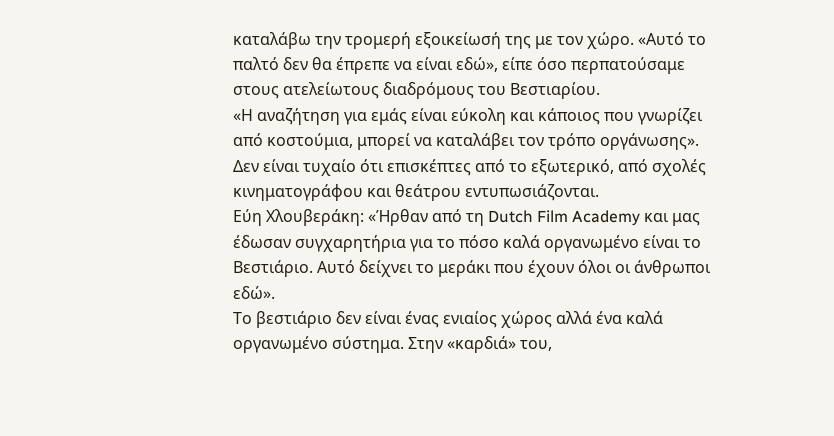καταλάβω την τρομερή εξοικείωσή της με τον χώρο. «Αυτό το παλτό δεν θα έπρεπε να είναι εδώ», είπε όσο περπατούσαμε στους ατελείωτους διαδρόμους του Βεστιαρίου.
«Η αναζήτηση για εμάς είναι εύκολη και κάποιος που γνωρίζει από κοστούμια, μπορεί να καταλάβει τον τρόπο οργάνωσης». Δεν είναι τυχαίο ότι επισκέπτες από το εξωτερικό, από σχολές κινηματογράφου και θεάτρου εντυπωσιάζονται.
Εύη Χλουβεράκη: «Ήρθαν από τη Dutch Film Academy και μας έδωσαν συγχαρητήρια για το πόσο καλά οργανωμένο είναι το Βεστιάριo. Αυτό δείχνει το μεράκι που έχουν όλοι οι άνθρωποι εδώ».
Το βεστιάριο δεν είναι ένας ενιαίος χώρος αλλά ένα καλά οργανωμένο σύστημα. Στην «καρδιά» του,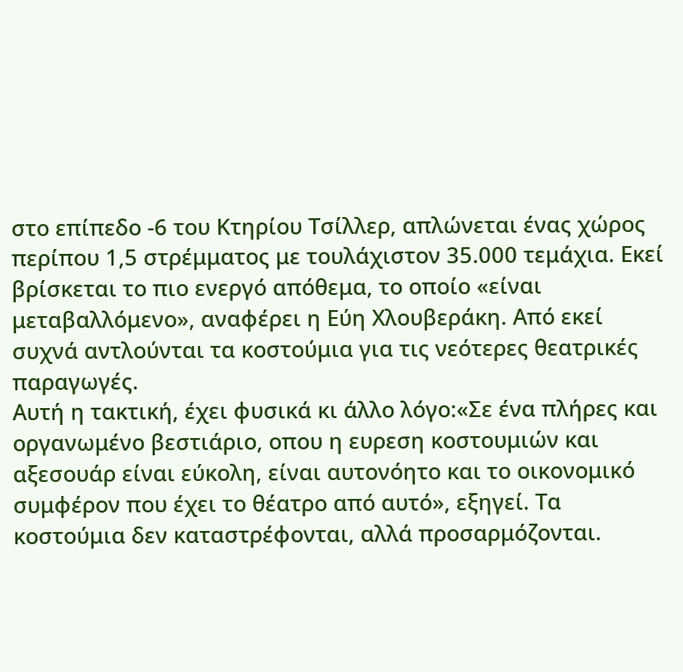στο επίπεδο -6 του Κτηρίου Τσίλλερ, απλώνεται ένας χώρος περίπου 1,5 στρέμματος με τουλάχιστον 35.000 τεμάχια. Εκεί βρίσκεται το πιο ενεργό απόθεμα, το οποίο «είναι μεταβαλλόμενο», αναφέρει η Εύη Χλουβεράκη. Από εκεί συχνά αντλούνται τα κοστούμια για τις νεότερες θεατρικές παραγωγές.
Αυτή η τακτική, έχει φυσικά κι άλλο λόγο:«Σε ένα πλήρες και οργανωμένο βεστιάριο, οπου η ευρεση κοστουμιών και αξεσουάρ είναι εύκολη, είναι αυτονόητο και το οικονομικό συμφέρον που έχει το θέατρο από αυτό», εξηγεί. Τα κοστούμια δεν καταστρέφονται, αλλά προσαρμόζονται.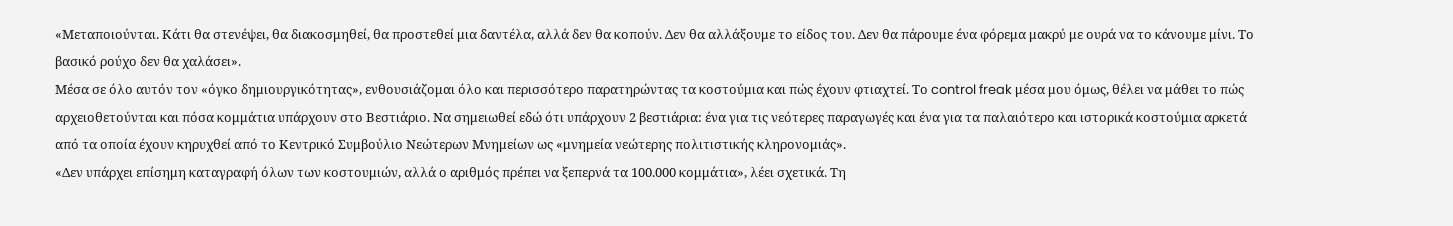«Μεταποιούνται. Κάτι θα στενέψει, θα διακοσμηθεί, θα προστεθεί μια δαντέλα, αλλά δεν θα κοπούν. Δεν θα αλλάξουμε το είδος του. Δεν θα πάρουμε ένα φόρεμα μακρύ με ουρά να το κάνουμε μίνι. Το βασικό ρούχο δεν θα χαλάσει».
Μέσα σε όλο αυτόν τον «όγκο δημιουργικότητας», ενθουσιάζομαι όλο και περισσότερο παρατηρώντας τα κοστούμια και πώς έχουν φτιαχτεί. Το control freak μέσα μου όμως, θέλει να μάθει το πώς αρχειοθετούνται και πόσα κομμάτια υπάρχουν στο Βεστιάριο. Να σημειωθεί εδώ ότι υπάρχουν 2 βεστιάρια: ένα για τις νεότερες παραγωγές και ένα για τα παλαιότερο και ιστορικά κοστούμια αρκετά από τα οποία έχουν κηρυχθεί από το Κεντρικό Συμβούλιο Νεώτερων Μνημείων ως «μνημεία νεώτερης πολιτιστικής κληρονομιάς».
«Δεν υπάρχει επίσημη καταγραφή όλων των κοστουμιών, αλλά ο αριθμός πρέπει να ξεπερνά τα 100.000 κομμάτια», λέει σχετικά. Τη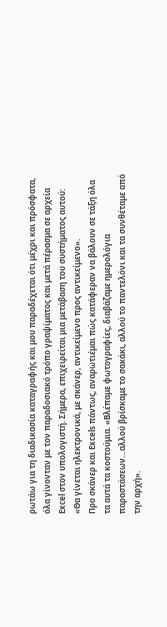ρωτάω για τη διαδικασία καταγραφής και μου παραδέχεται ότι μέχρι και πρόσφατα, όλα γίνονταν με τον παραδοσιακό τρόπο γραψίματος και μετά πέρασμα σε αρχεία Excel στον υπολογιστή. Σήμερα, επιχειρείται μια μετάβαση του συστήματος αυτού: «Θα γίνεται ηλεκτρονικά, με σκάνερ, αντικείμενο προς αντικείμενο».
Προ σκάνερ και Excels πάντως, αναρωτιέμαι πώς κατάφεραν να βάλουν σε τάξη όλα τα αυτά τα κοστούμια. «Βλέπαμε φωτογραφίες, διαβάζαμε ημερολόγια παραστάσεων…αλλού βρίσκαμε το σακάκι, αλλού το παντελόνι και τα συνθέταμε από την αρχή».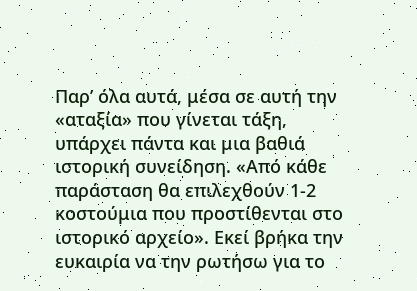Παρ’ όλα αυτά, μέσα σε αυτή την «αταξία» που γίνεται τάξη, υπάρχει πάντα και μια βαθιά ιστορική συνείδηση. «Από κάθε παράσταση θα επιλεχθούν 1-2 κοστούμια που προστίθενται στο ιστορικό αρχείο». Εκεί βρήκα την ευκαιρία να την ρωτήσω για το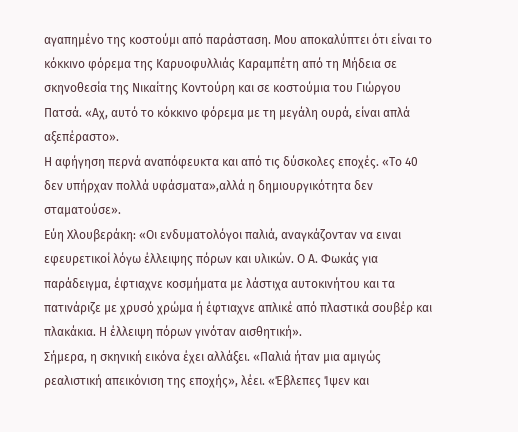αγαπημένο της κοστούμι από παράσταση. Μου αποκαλύπτει ότι είναι το κόκκινο φόρεμα της Καρυοφυλλιάς Καραμπέτη από τη Μήδεια σε σκηνοθεσία της Νικαίτης Κοντούρη και σε κοστούμια του Γιώργου Πατσά. «Αχ, αυτό το κόκκινο φόρεμα με τη μεγάλη ουρά, είναι απλά αξεπέραστο».
Η αφήγηση περνά αναπόφευκτα και από τις δύσκολες εποχές. «Το 40 δεν υπήρχαν πολλά υφάσματα»,αλλά η δημιουργικότητα δεν σταματούσε».
Εύη Χλουβεράκη: «Οι ενδυματολόγοι παλιά, αναγκάζονταν να ειναι εφευρετικοί λόγω έλλειψης πόρων και υλικών. Ο Α. Φωκάς για παράδειγμα, έφτιαχνε κοσμήματα με λάστιχα αυτοκινήτου και τα πατινάριζε με χρυσό χρώμα ή έφτιαχνε απλικέ από πλαστικά σουβέρ και πλακάκια. Η έλλειψη πόρων γινόταν αισθητική».
Σήμερα, η σκηνική εικόνα έχει αλλάξει. «Παλιά ήταν μια αμιγώς ρεαλιστική απεικόνιση της εποχής», λέει. «Έβλεπες Ίψεν και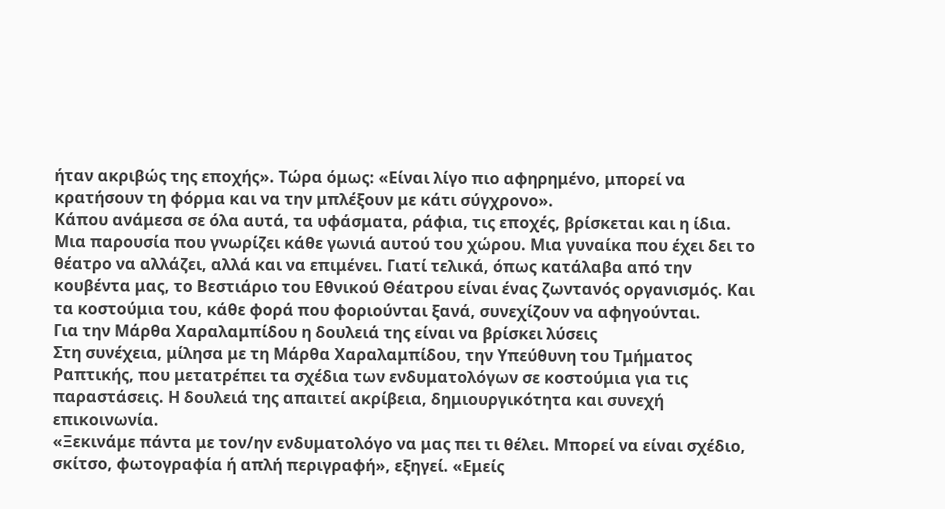ήταν ακριβώς της εποχής». Τώρα όμως: «Είναι λίγο πιο αφηρημένο, μπορεί να κρατήσουν τη φόρμα και να την μπλέξουν με κάτι σύγχρονο».
Κάπου ανάμεσα σε όλα αυτά, τα υφάσματα, ράφια, τις εποχές, βρίσκεται και η ίδια. Μια παρουσία που γνωρίζει κάθε γωνιά αυτού του χώρου. Μια γυναίκα που έχει δει το θέατρο να αλλάζει, αλλά και να επιμένει. Γιατί τελικά, όπως κατάλαβα από την κουβέντα μας, το Βεστιάριο του Εθνικού Θέατρου είναι ένας ζωντανός οργανισμός. Και τα κοστούμια του, κάθε φορά που φοριούνται ξανά, συνεχίζουν να αφηγούνται.
Για την Μάρθα Χαραλαμπίδου η δουλειά της είναι να βρίσκει λύσεις
Στη συνέχεια, μίλησα με τη Μάρθα Χαραλαμπίδου, την Υπεύθυνη του Τμήματος Ραπτικής, που μετατρέπει τα σχέδια των ενδυματολόγων σε κοστούμια για τις παραστάσεις. Η δουλειά της απαιτεί ακρίβεια, δημιουργικότητα και συνεχή επικοινωνία.
«Ξεκινάμε πάντα με τον/ην ενδυματολόγο να μας πει τι θέλει. Μπορεί να είναι σχέδιο, σκίτσο, φωτογραφία ή απλή περιγραφή», εξηγεί. «Εμείς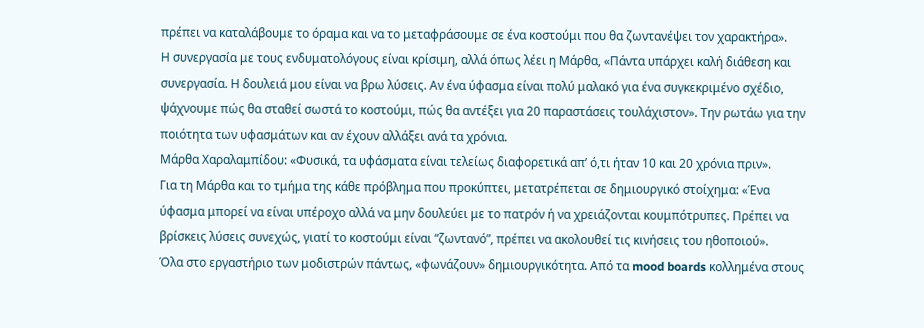πρέπει να καταλάβουμε το όραμα και να το μεταφράσουμε σε ένα κοστούμι που θα ζωντανέψει τον χαρακτήρα».
Η συνεργασία με τους ενδυματολόγους είναι κρίσιμη, αλλά όπως λέει η Μάρθα, «Πάντα υπάρχει καλή διάθεση και συνεργασία. Η δουλειά μου είναι να βρω λύσεις. Αν ένα ύφασμα είναι πολύ μαλακό για ένα συγκεκριμένο σχέδιο, ψάχνουμε πώς θα σταθεί σωστά το κοστούμι, πώς θα αντέξει για 20 παραστάσεις τουλάχιστον». Την ρωτάω για την ποιότητα των υφασμάτων και αν έχουν αλλάξει ανά τα χρόνια.
Μάρθα Χαραλαμπίδου: «Φυσικά, τα υφάσματα είναι τελείως διαφορετικά απ’ ό,τι ήταν 10 και 20 χρόνια πριν».
Για τη Μάρθα και το τμήμα της κάθε πρόβλημα που προκύπτει, μετατρέπεται σε δημιουργικό στοίχημα: «Ένα ύφασμα μπορεί να είναι υπέροχο αλλά να μην δουλεύει με το πατρόν ή να χρειάζονται κουμπότρυπες. Πρέπει να βρίσκεις λύσεις συνεχώς, γιατί το κοστούμι είναι “ζωντανό”, πρέπει να ακολουθεί τις κινήσεις του ηθοποιού».
Όλα στο εργαστήριο των μοδιστρών πάντως, «φωνάζουν» δημιουργικότητα. Από τα mood boards κολλημένα στους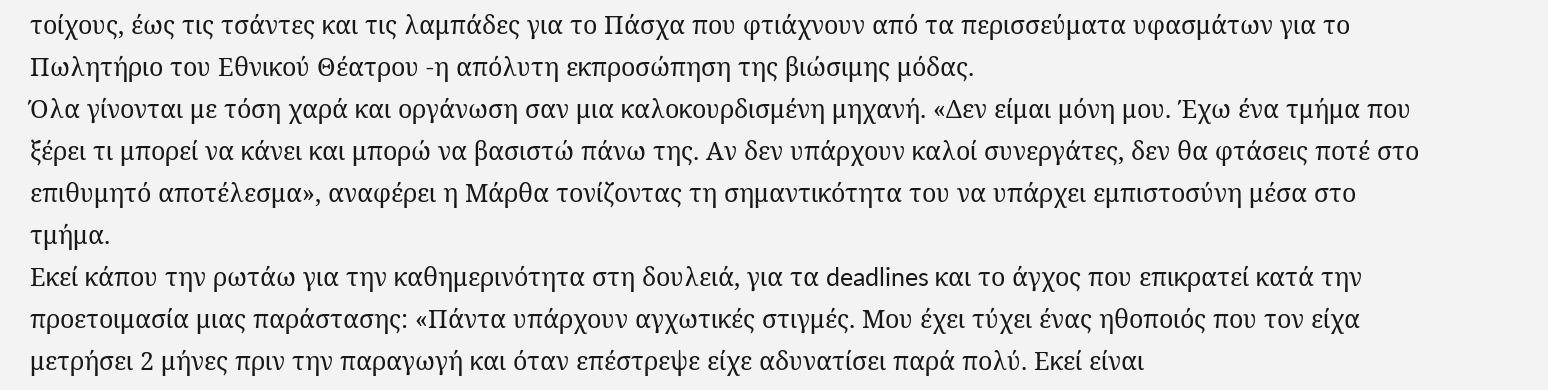τοίχους, έως τις τσάντες και τις λαμπάδες για το Πάσχα που φτιάχνουν από τα περισσεύματα υφασμάτων για το Πωλητήριο του Εθνικού Θέατρου -η απόλυτη εκπροσώπηση της βιώσιμης μόδας.
Όλα γίνονται με τόση χαρά και οργάνωση σαν μια καλοκουρδισμένη μηχανή. «Δεν είμαι μόνη μου. Έχω ένα τμήμα που ξέρει τι μπορεί να κάνει και μπορώ να βασιστώ πάνω της. Αν δεν υπάρχουν καλοί συνεργάτες, δεν θα φτάσεις ποτέ στο επιθυμητό αποτέλεσμα», αναφέρει η Μάρθα τονίζοντας τη σημαντικότητα του να υπάρχει εμπιστοσύνη μέσα στο τμήμα.
Εκεί κάπου την ρωτάω για την καθημερινότητα στη δουλειά, για τα deadlines και το άγχος που επικρατεί κατά την προετοιμασία μιας παράστασης: «Πάντα υπάρχουν αγχωτικές στιγμές. Μου έχει τύχει ένας ηθοποιός που τον είχα μετρήσει 2 μήνες πριν την παραγωγή και όταν επέστρεψε είχε αδυνατίσει παρά πολύ. Εκεί είναι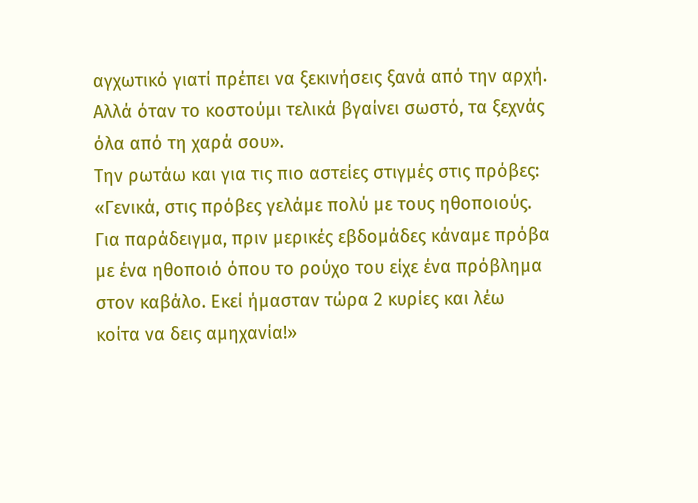αγχωτικό γιατί πρέπει να ξεκινήσεις ξανά από την αρχή. Αλλά όταν το κοστούμι τελικά βγαίνει σωστό, τα ξεχνάς όλα από τη χαρά σου».
Την ρωτάω και για τις πιο αστείες στιγμές στις πρόβες: «Γενικά, στις πρόβες γελάμε πολύ με τους ηθοποιούς. Για παράδειγμα, πριν μερικές εβδομάδες κάναμε πρόβα με ένα ηθοποιό όπου το ρούχο του είχε ένα πρόβλημα στον καβάλο. Εκεί ήμασταν τώρα 2 κυρίες και λέω κοίτα να δεις αμηχανία!»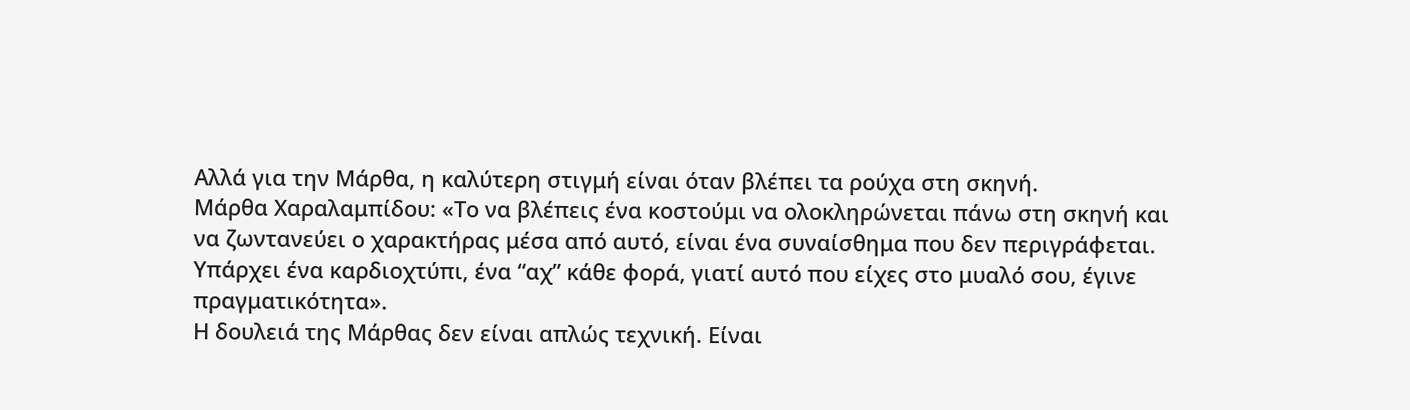Αλλά για την Μάρθα, η καλύτερη στιγμή είναι όταν βλέπει τα ρούχα στη σκηνή.
Μάρθα Χαραλαμπίδου: «Το να βλέπεις ένα κοστούμι να ολοκληρώνεται πάνω στη σκηνή και να ζωντανεύει ο χαρακτήρας μέσα από αυτό, είναι ένα συναίσθημα που δεν περιγράφεται. Υπάρχει ένα καρδιοχτύπι, ένα “αχ” κάθε φορά, γιατί αυτό που είχες στο μυαλό σου, έγινε πραγματικότητα».
Η δουλειά της Μάρθας δεν είναι απλώς τεχνική. Είναι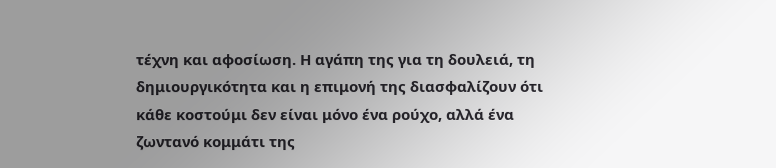τέχνη και αφοσίωση. Η αγάπη της για τη δουλειά, τη δημιουργικότητα και η επιμονή της διασφαλίζουν ότι κάθε κοστούμι δεν είναι μόνο ένα ρούχο, αλλά ένα ζωντανό κομμάτι της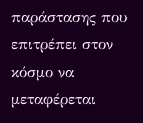παράστασης που επιτρέπει στον κόσμο να μεταφέρεται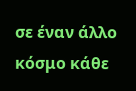σε έναν άλλο κόσμο κάθε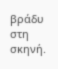βράδυ στη σκηνή.